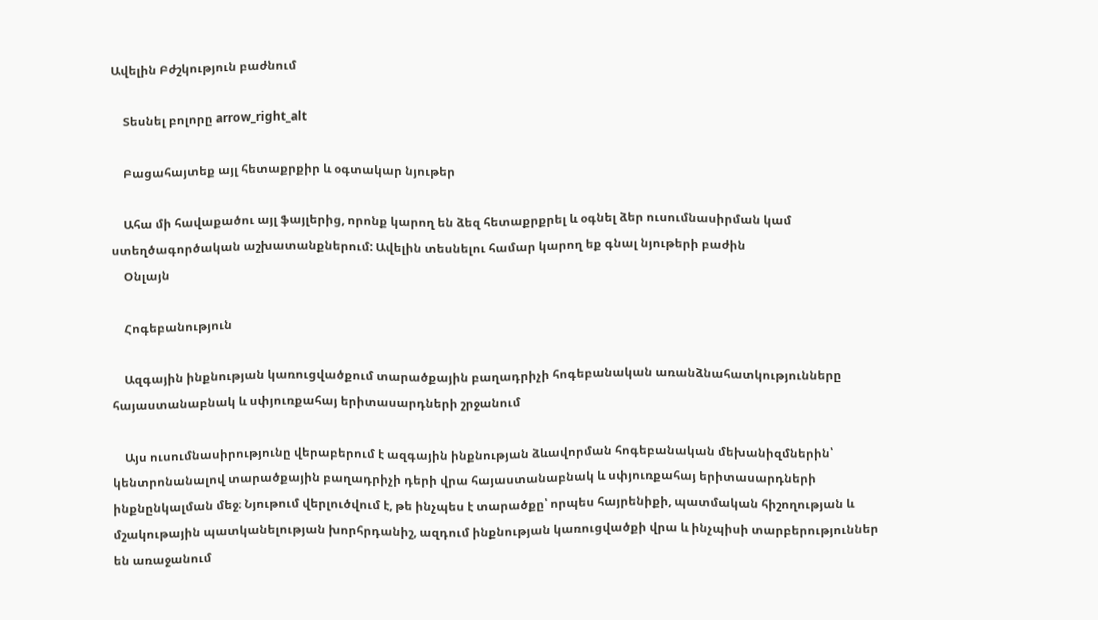Ավելին Բժշկություն բաժնում

    Տեսնել բոլորը arrow_right_alt

    Բացահայտեք այլ հետաքրքիր և օգտակար նյութեր

    Ահա մի հավաքածու այլ ֆայլերից, որոնք կարող են ձեզ հետաքրքրել և օգնել ձեր ուսումնասիրման կամ ստեղծագործական աշխատանքներում: Ավելին տեսնելու համար կարող եք գնալ նյութերի բաժին
    Օնլայն

    Հոգեբանություն

    Ազգային ինքնության կառուցվածքում տարածքային բաղադրիչի հոգեբանական առանձնահատկությունները հայաստանաբնակ և սփյուռքահայ երիտասարդների շրջանում

    Այս ուսումնասիրությունը վերաբերում է ազգային ինքնության ձևավորման հոգեբանական մեխանիզմներին՝ կենտրոնանալով տարածքային բաղադրիչի դերի վրա հայաստանաբնակ և սփյուռքահայ երիտասարդների ինքնընկալման մեջ։ Նյութում վերլուծվում է, թե ինչպես է տարածքը՝ որպես հայրենիքի, պատմական հիշողության և մշակութային պատկանելության խորհրդանիշ, ազդում ինքնության կառուցվածքի վրա և ինչպիսի տարբերություններ են առաջանում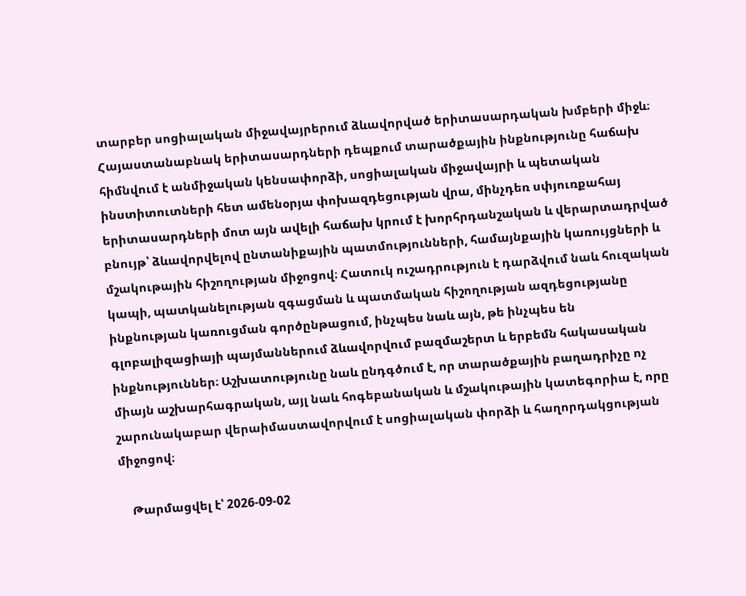տարբեր սոցիալական միջավայրերում ձևավորված երիտասարդական խմբերի միջև։ Հայաստանաբնակ երիտասարդների դեպքում տարածքային ինքնությունը հաճախ հիմնվում է անմիջական կենսափորձի, սոցիալական միջավայրի և պետական ինստիտուտների հետ ամենօրյա փոխազդեցության վրա, մինչդեռ սփյուռքահայ երիտասարդների մոտ այն ավելի հաճախ կրում է խորհրդանշական և վերարտադրված բնույթ՝ ձևավորվելով ընտանիքային պատմությունների, համայնքային կառույցների և մշակութային հիշողության միջոցով։ Հատուկ ուշադրություն է դարձվում նաև հուզական կապի, պատկանելության զգացման և պատմական հիշողության ազդեցությանը ինքնության կառուցման գործընթացում, ինչպես նաև այն, թե ինչպես են գլոբալիզացիայի պայմաններում ձևավորվում բազմաշերտ և երբեմն հակասական ինքնություններ։ Աշխատությունը նաև ընդգծում է, որ տարածքային բաղադրիչը ոչ միայն աշխարհագրական, այլ նաև հոգեբանական և մշակութային կատեգորիա է, որը շարունակաբար վերաիմաստավորվում է սոցիալական փորձի և հաղորդակցության միջոցով։

    Թարմացվել է՝ 2026-09-02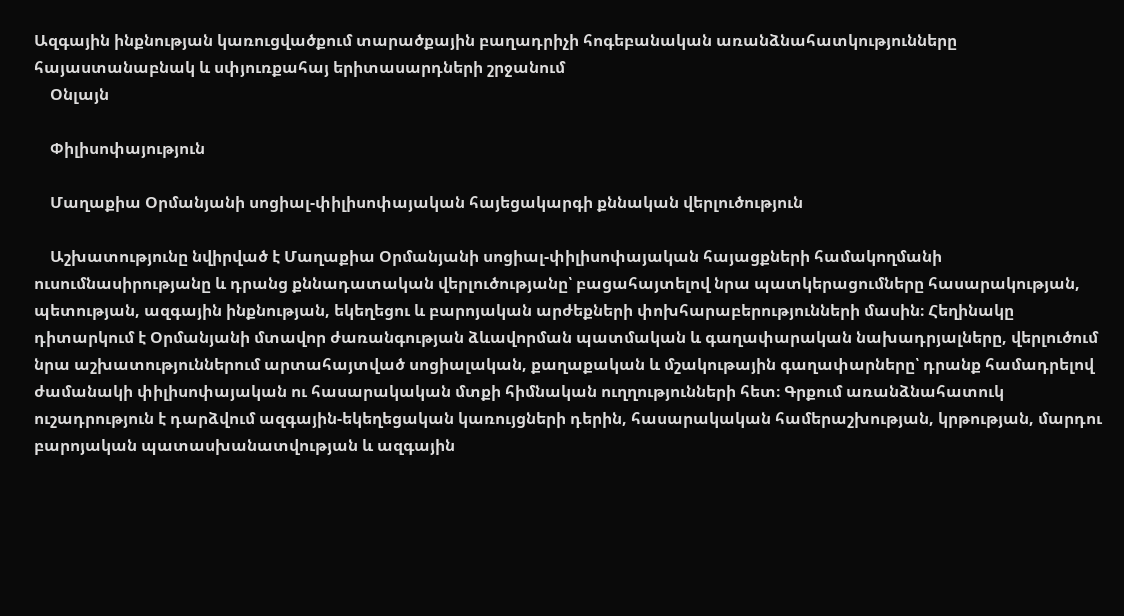Ազգային ինքնության կառուցվածքում տարածքային բաղադրիչի հոգեբանական առանձնահատկությունները հայաստանաբնակ և սփյուռքահայ երիտասարդների շրջանում
    Օնլայն

    Փիլիսոփայություն

    Մաղաքիա Օրմանյանի սոցիալ-փիլիսոփայական հայեցակարգի քննական վերլուծություն

    Աշխատությունը նվիրված է Մաղաքիա Օրմանյանի սոցիալ-փիլիսոփայական հայացքների համակողմանի ուսումնասիրությանը և դրանց քննադատական վերլուծությանը՝ բացահայտելով նրա պատկերացումները հասարակության, պետության, ազգային ինքնության, եկեղեցու և բարոյական արժեքների փոխհարաբերությունների մասին։ Հեղինակը դիտարկում է Օրմանյանի մտավոր ժառանգության ձևավորման պատմական և գաղափարական նախադրյալները, վերլուծում նրա աշխատություններում արտահայտված սոցիալական, քաղաքական և մշակութային գաղափարները՝ դրանք համադրելով ժամանակի փիլիսոփայական ու հասարակական մտքի հիմնական ուղղությունների հետ։ Գրքում առանձնահատուկ ուշադրություն է դարձվում ազգային-եկեղեցական կառույցների դերին, հասարակական համերաշխության, կրթության, մարդու բարոյական պատասխանատվության և ազգային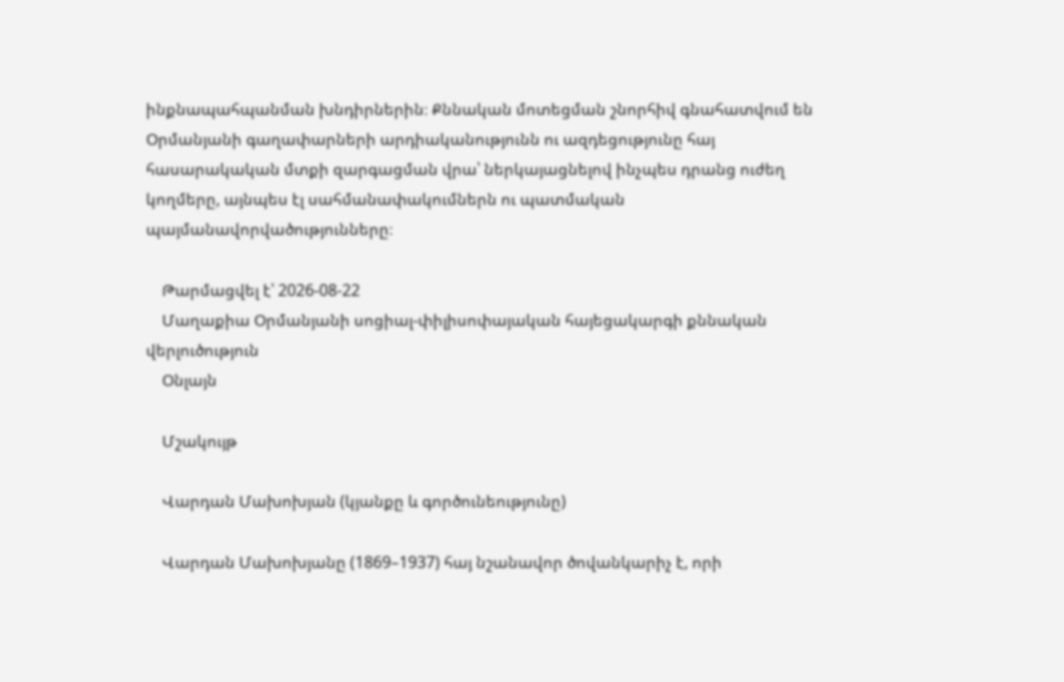ինքնապահպանման խնդիրներին։ Քննական մոտեցման շնորհիվ գնահատվում են Օրմանյանի գաղափարների արդիականությունն ու ազդեցությունը հայ հասարակական մտքի զարգացման վրա՝ ներկայացնելով ինչպես դրանց ուժեղ կողմերը, այնպես էլ սահմանափակումներն ու պատմական պայմանավորվածությունները։

    Թարմացվել է՝ 2026-08-22
    Մաղաքիա Օրմանյանի սոցիալ-փիլիսոփայական հայեցակարգի քննական վերլուծություն
    Օնլայն

    Մշակույթ

    Վարդան Մախոխյան (կյանքը և գործունեությունը)

    Վարդան Մախոխյանը (1869–1937) հայ նշանավոր ծովանկարիչ է, որի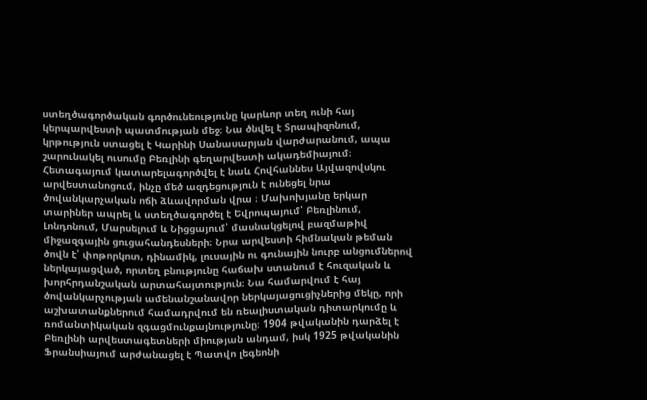ստեղծագործական գործունեությունը կարևոր տեղ ունի հայ կերպարվեստի պատմության մեջ։ Նա ծնվել է Տրապիզոնում, կրթություն ստացել է Կարինի Սանասարյան վարժարանում, ապա շարունակել ուսումը Բեռլինի գեղարվեստի ակադեմիայում։ Հետագայում կատարելագործվել է նաև Հովհաննես Այվազովսկու արվեստանոցում, ինչը մեծ ազդեցություն է ունեցել նրա ծովանկարչական ոճի ձևավորման վրա ։ Մախոխյանը երկար տարիներ ապրել և ստեղծագործել է Եվրոպայում՝ Բեռլինում, Լոնդոնում, Մարսելում և Նիցցայում՝ մասնակցելով բազմաթիվ միջազգային ցուցահանդեսների։ Նրա արվեստի հիմնական թեման ծովն է՝ փոթորկոտ, դինամիկ, լուսային ու գունային նուրբ անցումներով ներկայացված, որտեղ բնությունը հաճախ ստանում է հուզական և խորհրդանշական արտահայտություն։ Նա համարվում է հայ ծովանկարչության ամենանշանավոր ներկայացուցիչներից մեկը, որի աշխատանքներում համադրվում են ռեալիստական դիտարկումը և ռոմանտիկական զգացմունքայնությունը։ 1904 թվականին դարձել է Բեռլինի արվեստագետների միության անդամ, իսկ 1925 թվականին Ֆրանսիայում արժանացել է Պատվո լեգեոնի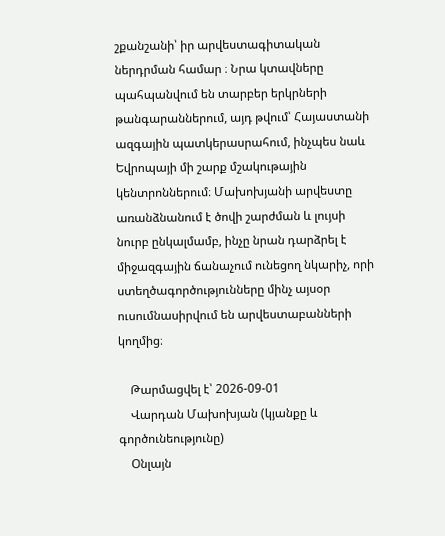շքանշանի՝ իր արվեստագիտական ներդրման համար ։ Նրա կտավները պահպանվում են տարբեր երկրների թանգարաններում, այդ թվում՝ Հայաստանի ազգային պատկերասրահում, ինչպես նաև Եվրոպայի մի շարք մշակութային կենտրոններում։ Մախոխյանի արվեստը առանձնանում է ծովի շարժման և լույսի նուրբ ընկալմամբ, ինչը նրան դարձրել է միջազգային ճանաչում ունեցող նկարիչ, որի ստեղծագործությունները մինչ այսօր ուսումնասիրվում են արվեստաբանների կողմից։

    Թարմացվել է՝ 2026-09-01
    Վարդան Մախոխյան (կյանքը և գործունեությունը)
    Օնլայն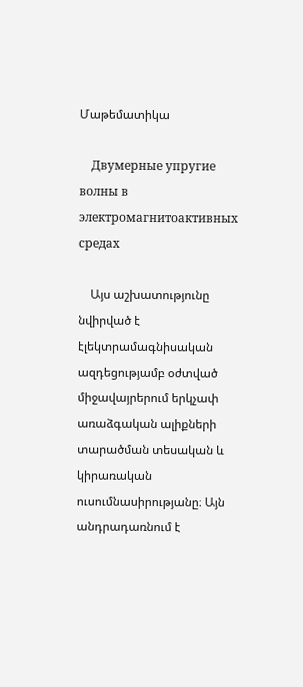Մաթեմատիկա

    Двумерные упругие волны в электромагнитоактивных средах

    Այս աշխատությունը նվիրված է էլեկտրամագնիսական ազդեցությամբ օժտված միջավայրերում երկչափ առաձգական ալիքների տարածման տեսական և կիրառական ուսումնասիրությանը։ Այն անդրադառնում է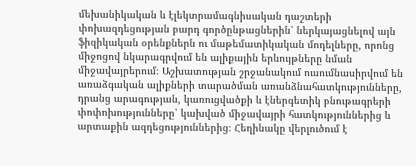մեխանիկական և էլեկտրամագնիսական դաշտերի փոխազդեցության բարդ գործընթացներին՝ ներկայացնելով այն ֆիզիկական օրենքներն ու մաթեմատիկական մոդելները, որոնց միջոցով նկարագրվում են ալիքային երևույթները նման միջավայրերում։ Աշխատության շրջանակում ուսումնասիրվում են առաձգական ալիքների տարածման առանձնահատկությունները, դրանց արագության, կառուցվածքի և էներգետիկ բնութագրերի փոփոխությունները՝ կախված միջավայրի հատկություններից և արտաքին ազդեցություններից։ Հեղինակը վերլուծում է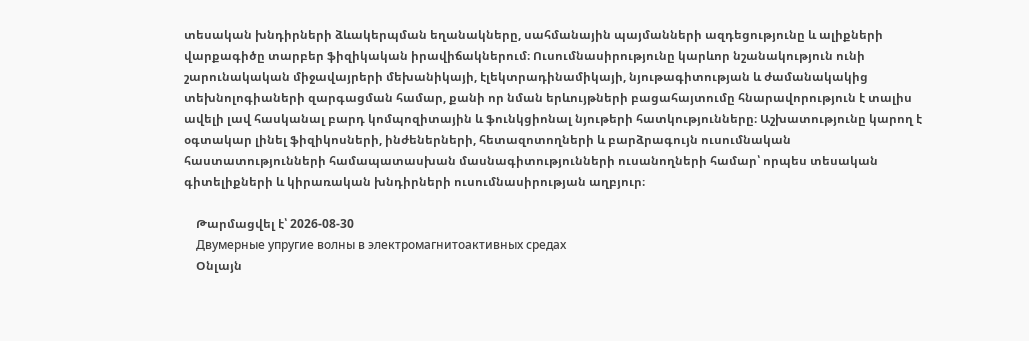տեսական խնդիրների ձևակերպման եղանակները, սահմանային պայմանների ազդեցությունը և ալիքների վարքագիծը տարբեր ֆիզիկական իրավիճակներում։ Ուսումնասիրությունը կարևոր նշանակություն ունի շարունակական միջավայրերի մեխանիկայի, էլեկտրադինամիկայի, նյութագիտության և ժամանակակից տեխնոլոգիաների զարգացման համար, քանի որ նման երևույթների բացահայտումը հնարավորություն է տալիս ավելի լավ հասկանալ բարդ կոմպոզիտային և ֆունկցիոնալ նյութերի հատկությունները։ Աշխատությունը կարող է օգտակար լինել ֆիզիկոսների, ինժեներների, հետազոտողների և բարձրագույն ուսումնական հաստատությունների համապատասխան մասնագիտությունների ուսանողների համար՝ որպես տեսական գիտելիքների և կիրառական խնդիրների ուսումնասիրության աղբյուր։

    Թարմացվել է՝ 2026-08-30
    Двумерные упругие волны в электромагнитоактивных средах
    Օնլայն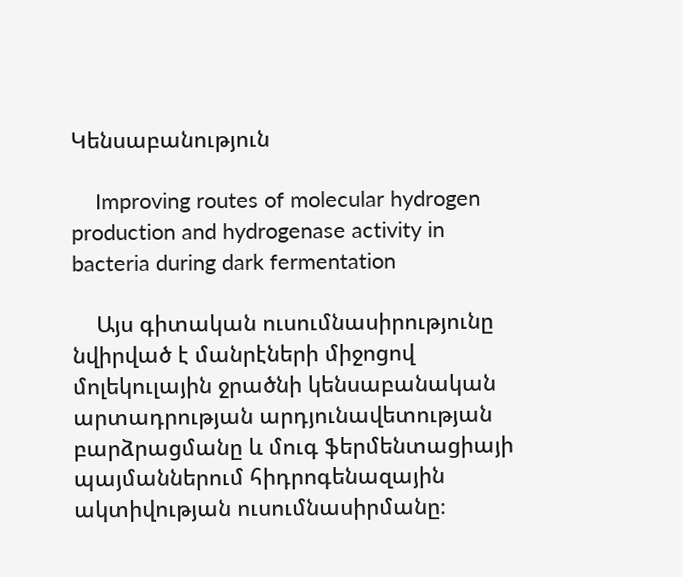Կենսաբանություն

    Improving routes of molecular hydrogen production and hydrogenase activity in bacteria during dark fermentation

    Այս գիտական ուսումնասիրությունը նվիրված է մանրէների միջոցով մոլեկուլային ջրածնի կենսաբանական արտադրության արդյունավետության բարձրացմանը և մուգ ֆերմենտացիայի պայմաններում հիդրոգենազային ակտիվության ուսումնասիրմանը։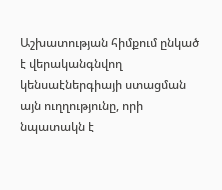Աշխատության հիմքում ընկած է վերականգնվող կենսաէներգիայի ստացման այն ուղղությունը, որի նպատակն է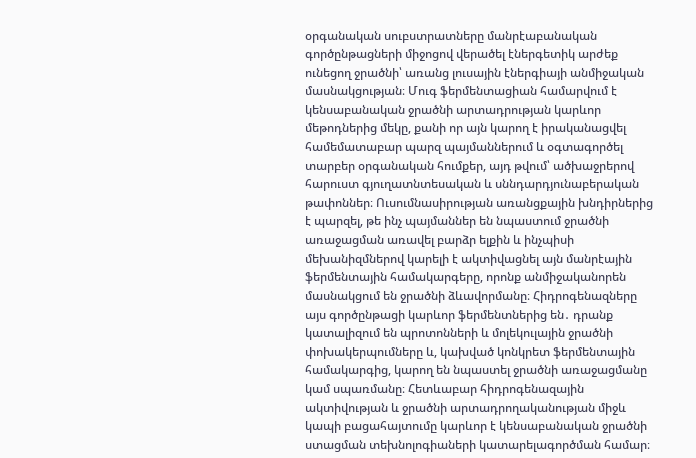օրգանական սուբստրատները մանրէաբանական գործընթացների միջոցով վերածել էներգետիկ արժեք ունեցող ջրածնի՝ առանց լուսային էներգիայի անմիջական մասնակցության։ Մուգ ֆերմենտացիան համարվում է կենսաբանական ջրածնի արտադրության կարևոր մեթոդներից մեկը, քանի որ այն կարող է իրականացվել համեմատաբար պարզ պայմաններում և օգտագործել տարբեր օրգանական հումքեր, այդ թվում՝ ածխաջրերով հարուստ գյուղատնտեսական և սննդարդյունաբերական թափոններ։ Ուսումնասիրության առանցքային խնդիրներից է պարզել, թե ինչ պայմաններ են նպաստում ջրածնի առաջացման առավել բարձր ելքին և ինչպիսի մեխանիզմներով կարելի է ակտիվացնել այն մանրէային ֆերմենտային համակարգերը, որոնք անմիջականորեն մասնակցում են ջրածնի ձևավորմանը։ Հիդրոգենազները այս գործընթացի կարևոր ֆերմենտներից են․ դրանք կատալիզում են պրոտոնների և մոլեկուլային ջրածնի փոխակերպումները և, կախված կոնկրետ ֆերմենտային համակարգից, կարող են նպաստել ջրածնի առաջացմանը կամ սպառմանը։ Հետևաբար հիդրոգենազային ակտիվության և ջրածնի արտադրողականության միջև կապի բացահայտումը կարևոր է կենսաբանական ջրածնի ստացման տեխնոլոգիաների կատարելագործման համար։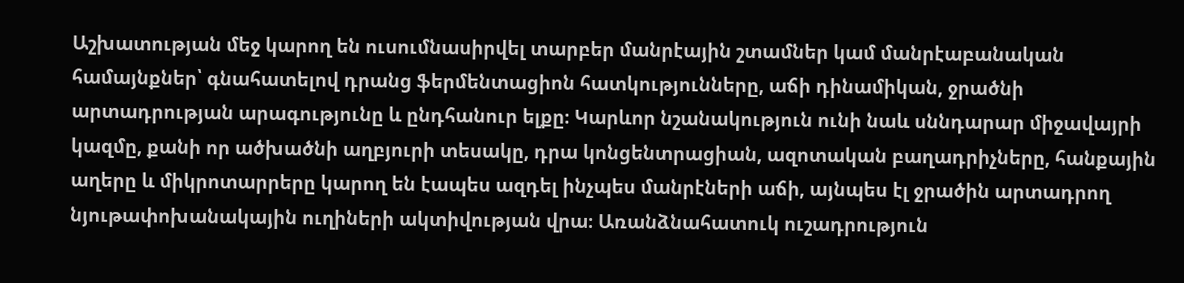Աշխատության մեջ կարող են ուսումնասիրվել տարբեր մանրէային շտամներ կամ մանրէաբանական համայնքներ՝ գնահատելով դրանց ֆերմենտացիոն հատկությունները, աճի դինամիկան, ջրածնի արտադրության արագությունը և ընդհանուր ելքը։ Կարևոր նշանակություն ունի նաև սննդարար միջավայրի կազմը, քանի որ ածխածնի աղբյուրի տեսակը, դրա կոնցենտրացիան, ազոտական բաղադրիչները, հանքային աղերը և միկրոտարրերը կարող են էապես ազդել ինչպես մանրէների աճի, այնպես էլ ջրածին արտադրող նյութափոխանակային ուղիների ակտիվության վրա։ Առանձնահատուկ ուշադրություն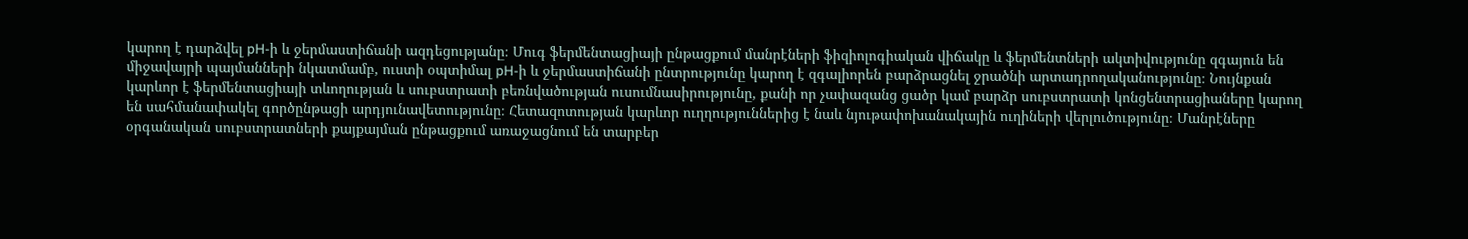կարող է դարձվել pH-ի և ջերմաստիճանի ազդեցությանը։ Մուգ ֆերմենտացիայի ընթացքում մանրէների ֆիզիոլոգիական վիճակը և ֆերմենտների ակտիվությունը զգայուն են միջավայրի պայմանների նկատմամբ, ուստի օպտիմալ pH-ի և ջերմաստիճանի ընտրությունը կարող է զգալիորեն բարձրացնել ջրածնի արտադրողականությունը։ Նույնքան կարևոր է ֆերմենտացիայի տևողության և սուբստրատի բեռնվածության ուսումնասիրությունը, քանի որ չափազանց ցածր կամ բարձր սուբստրատի կոնցենտրացիաները կարող են սահմանափակել գործընթացի արդյունավետությունը։ Հետազոտության կարևոր ուղղություններից է նաև նյութափոխանակային ուղիների վերլուծությունը։ Մանրէները օրգանական սուբստրատների քայքայման ընթացքում առաջացնում են տարբեր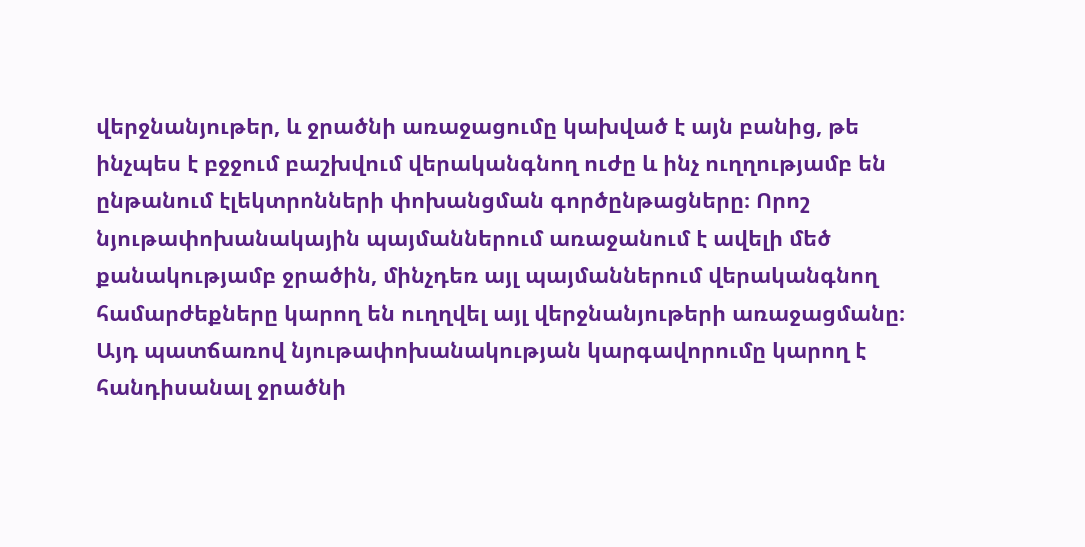վերջնանյութեր, և ջրածնի առաջացումը կախված է այն բանից, թե ինչպես է բջջում բաշխվում վերականգնող ուժը և ինչ ուղղությամբ են ընթանում էլեկտրոնների փոխանցման գործընթացները։ Որոշ նյութափոխանակային պայմաններում առաջանում է ավելի մեծ քանակությամբ ջրածին, մինչդեռ այլ պայմաններում վերականգնող համարժեքները կարող են ուղղվել այլ վերջնանյութերի առաջացմանը։ Այդ պատճառով նյութափոխանակության կարգավորումը կարող է հանդիսանալ ջրածնի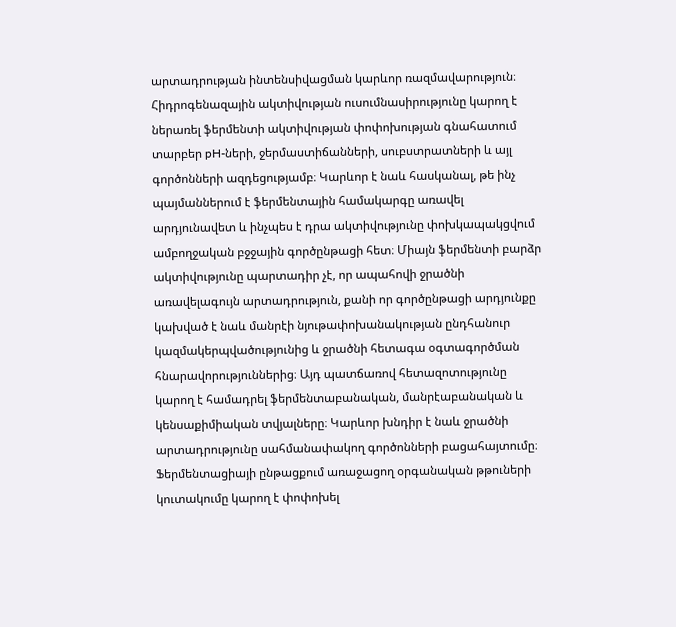արտադրության ինտենսիվացման կարևոր ռազմավարություն։ Հիդրոգենազային ակտիվության ուսումնասիրությունը կարող է ներառել ֆերմենտի ակտիվության փոփոխության գնահատում տարբեր pH-ների, ջերմաստիճանների, սուբստրատների և այլ գործոնների ազդեցությամբ։ Կարևոր է նաև հասկանալ, թե ինչ պայմաններում է ֆերմենտային համակարգը առավել արդյունավետ և ինչպես է դրա ակտիվությունը փոխկապակցվում ամբողջական բջջային գործընթացի հետ։ Միայն ֆերմենտի բարձր ակտիվությունը պարտադիր չէ, որ ապահովի ջրածնի առավելագույն արտադրություն, քանի որ գործընթացի արդյունքը կախված է նաև մանրէի նյութափոխանակության ընդհանուր կազմակերպվածությունից և ջրածնի հետագա օգտագործման հնարավորություններից։ Այդ պատճառով հետազոտությունը կարող է համադրել ֆերմենտաբանական, մանրէաբանական և կենսաքիմիական տվյալները։ Կարևոր խնդիր է նաև ջրածնի արտադրությունը սահմանափակող գործոնների բացահայտումը։ Ֆերմենտացիայի ընթացքում առաջացող օրգանական թթուների կուտակումը կարող է փոփոխել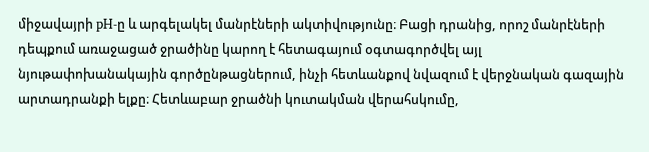միջավայրի pH-ը և արգելակել մանրէների ակտիվությունը։ Բացի դրանից, որոշ մանրէների դեպքում առաջացած ջրածինը կարող է հետագայում օգտագործվել այլ նյութափոխանակային գործընթացներում, ինչի հետևանքով նվազում է վերջնական գազային արտադրանքի ելքը։ Հետևաբար ջրածնի կուտակման վերահսկումը,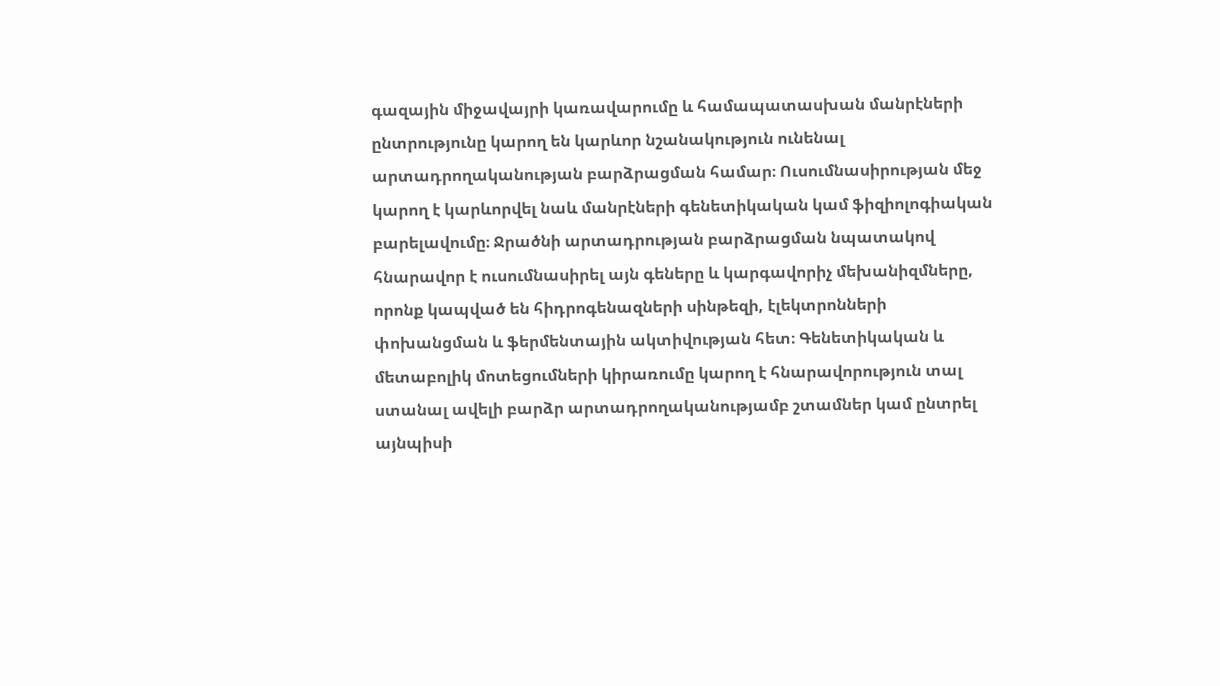գազային միջավայրի կառավարումը և համապատասխան մանրէների ընտրությունը կարող են կարևոր նշանակություն ունենալ արտադրողականության բարձրացման համար։ Ուսումնասիրության մեջ կարող է կարևորվել նաև մանրէների գենետիկական կամ ֆիզիոլոգիական բարելավումը։ Ջրածնի արտադրության բարձրացման նպատակով հնարավոր է ուսումնասիրել այն գեները և կարգավորիչ մեխանիզմները, որոնք կապված են հիդրոգենազների սինթեզի, էլեկտրոնների փոխանցման և ֆերմենտային ակտիվության հետ։ Գենետիկական և մետաբոլիկ մոտեցումների կիրառումը կարող է հնարավորություն տալ ստանալ ավելի բարձր արտադրողականությամբ շտամներ կամ ընտրել այնպիսի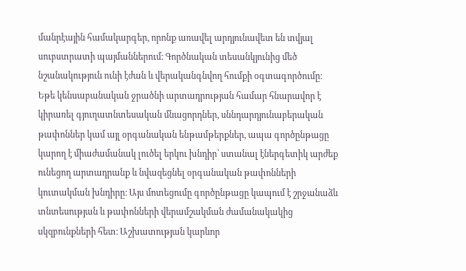մանրէային համակարգեր, որոնք առավել արդյունավետ են տվյալ սուբստրատի պայմաններում։ Գործնական տեսանկյունից մեծ նշանակություն ունի էժան և վերականգնվող հումքի օգտագործումը։ Եթե կենսաբանական ջրածնի արտադրության համար հնարավոր է կիրառել գյուղատնտեսական մնացորդներ, սննդարդյունաբերական թափոններ կամ այլ օրգանական ենթամթերքներ, ապա գործընթացը կարող է միաժամանակ լուծել երկու խնդիր՝ ստանալ էներգետիկ արժեք ունեցող արտադրանք և նվազեցնել օրգանական թափոնների կուտակման խնդիրը։ Այս մոտեցումը գործընթացը կապում է շրջանաձև տնտեսության և թափոնների վերամշակման ժամանակակից սկզբունքների հետ։ Աշխատության կարևոր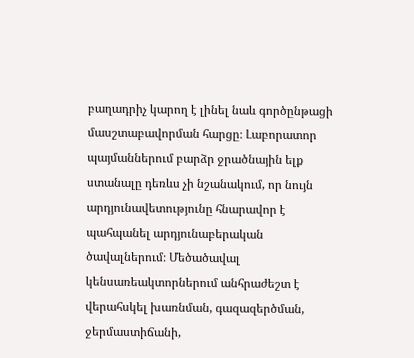բաղադրիչ կարող է լինել նաև գործընթացի մասշտաբավորման հարցը։ Լաբորատոր պայմաններում բարձր ջրածնային ելք ստանալը դեռևս չի նշանակում, որ նույն արդյունավետությունը հնարավոր է պահպանել արդյունաբերական ծավալներում։ Մեծածավալ կենսառեակտորներում անհրաժեշտ է վերահսկել խառնման, գազազերծման, ջերմաստիճանի,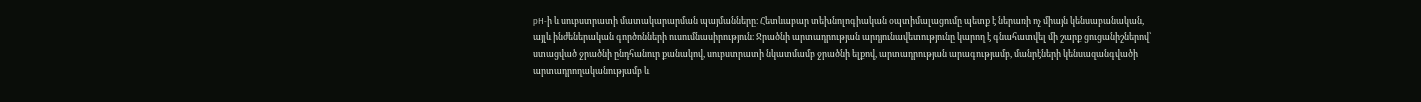pH-ի և սուբստրատի մատակարարման պայմանները։ Հետևաբար տեխնոլոգիական օպտիմալացումը պետք է ներառի ոչ միայն կենսաբանական, այլև ինժեներական գործոնների ուսումնասիրություն։ Ջրածնի արտադրության արդյունավետությունը կարող է գնահատվել մի շարք ցուցանիշներով՝ ստացված ջրածնի ընդհանուր քանակով, սուբստրատի նկատմամբ ջրածնի ելքով, արտադրության արագությամբ, մանրէների կենսազանգվածի արտադրողականությամբ և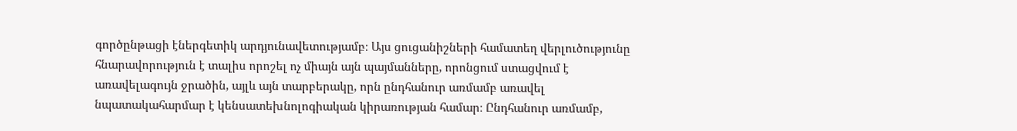գործընթացի էներգետիկ արդյունավետությամբ։ Այս ցուցանիշների համատեղ վերլուծությունը հնարավորություն է տալիս որոշել ոչ միայն այն պայմանները, որոնցում ստացվում է առավելագույն ջրածին, այլև այն տարբերակը, որն ընդհանուր առմամբ առավել նպատակահարմար է կենսատեխնոլոգիական կիրառության համար։ Ընդհանուր առմամբ,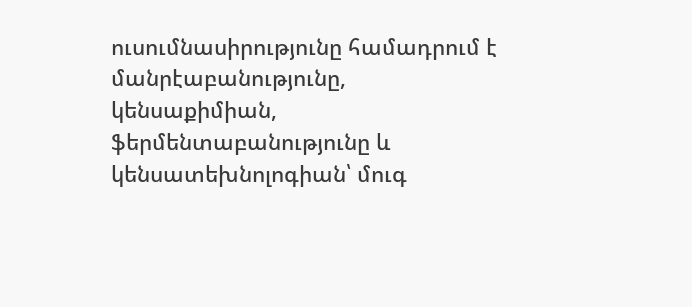ուսումնասիրությունը համադրում է մանրէաբանությունը, կենսաքիմիան, ֆերմենտաբանությունը և կենսատեխնոլոգիան՝ մուգ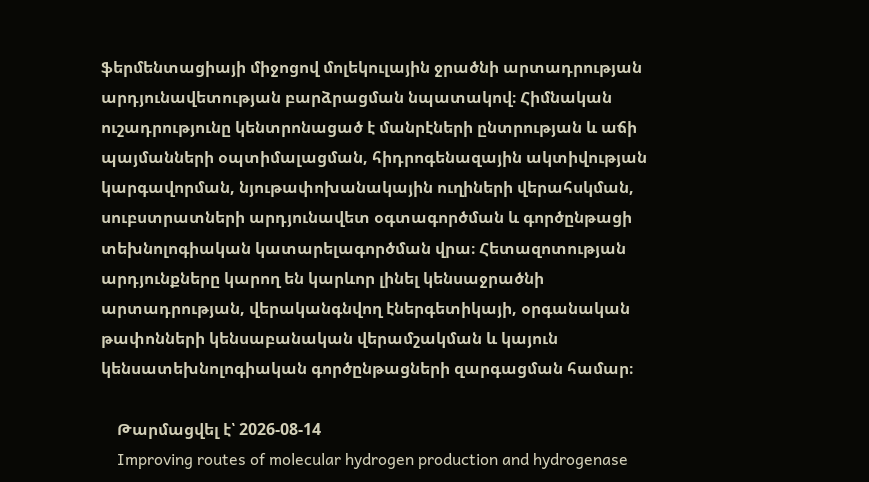ֆերմենտացիայի միջոցով մոլեկուլային ջրածնի արտադրության արդյունավետության բարձրացման նպատակով։ Հիմնական ուշադրությունը կենտրոնացած է մանրէների ընտրության և աճի պայմանների օպտիմալացման, հիդրոգենազային ակտիվության կարգավորման, նյութափոխանակային ուղիների վերահսկման, սուբստրատների արդյունավետ օգտագործման և գործընթացի տեխնոլոգիական կատարելագործման վրա։ Հետազոտության արդյունքները կարող են կարևոր լինել կենսաջրածնի արտադրության, վերականգնվող էներգետիկայի, օրգանական թափոնների կենսաբանական վերամշակման և կայուն կենսատեխնոլոգիական գործընթացների զարգացման համար։

    Թարմացվել է՝ 2026-08-14
    Improving routes of molecular hydrogen production and hydrogenase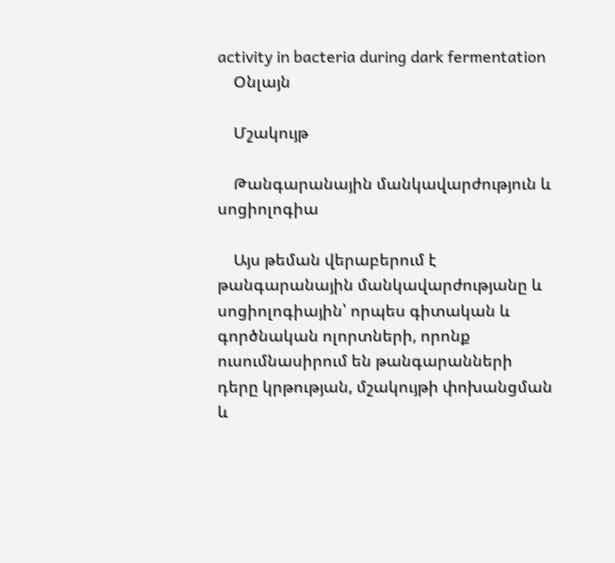activity in bacteria during dark fermentation
    Օնլայն

    Մշակույթ

    Թանգարանային մանկավարժություն և սոցիոլոգիա

    Այս թեման վերաբերում է թանգարանային մանկավարժությանը և սոցիոլոգիային՝ որպես գիտական և գործնական ոլորտների, որոնք ուսումնասիրում են թանգարանների դերը կրթության, մշակույթի փոխանցման և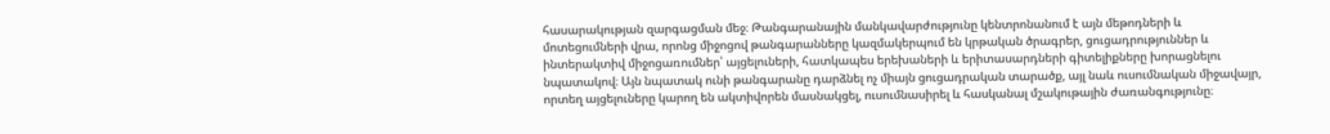հասարակության զարգացման մեջ։ Թանգարանային մանկավարժությունը կենտրոնանում է այն մեթոդների և մոտեցումների վրա, որոնց միջոցով թանգարանները կազմակերպում են կրթական ծրագրեր, ցուցադրություններ և ինտերակտիվ միջոցառումներ՝ այցելուների, հատկապես երեխաների և երիտասարդների գիտելիքները խորացնելու նպատակով։ Այն նպատակ ունի թանգարանը դարձնել ոչ միայն ցուցադրական տարածք, այլ նաև ուսումնական միջավայր, որտեղ այցելուները կարող են ակտիվորեն մասնակցել, ուսումնասիրել և հասկանալ մշակութային ժառանգությունը։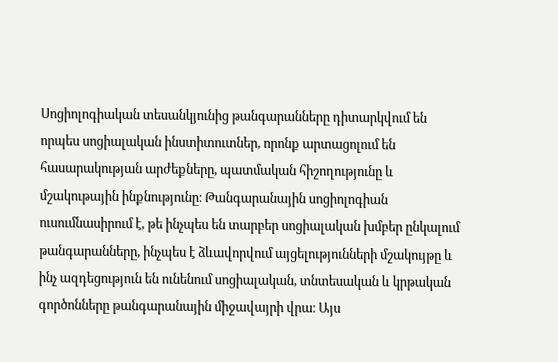Սոցիոլոգիական տեսանկյունից թանգարանները դիտարկվում են որպես սոցիալական ինստիտուտներ, որոնք արտացոլում են հասարակության արժեքները, պատմական հիշողությունը և մշակութային ինքնությունը։ Թանգարանային սոցիոլոգիան ուսումնասիրում է, թե ինչպես են տարբեր սոցիալական խմբեր ընկալում թանգարանները, ինչպես է ձևավորվում այցելությունների մշակույթը և ինչ ազդեցություն են ունենում սոցիալական, տնտեսական և կրթական գործոնները թանգարանային միջավայրի վրա։ Այս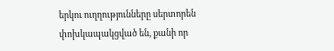երկու ուղղությունները սերտորեն փոխկապակցված են, քանի որ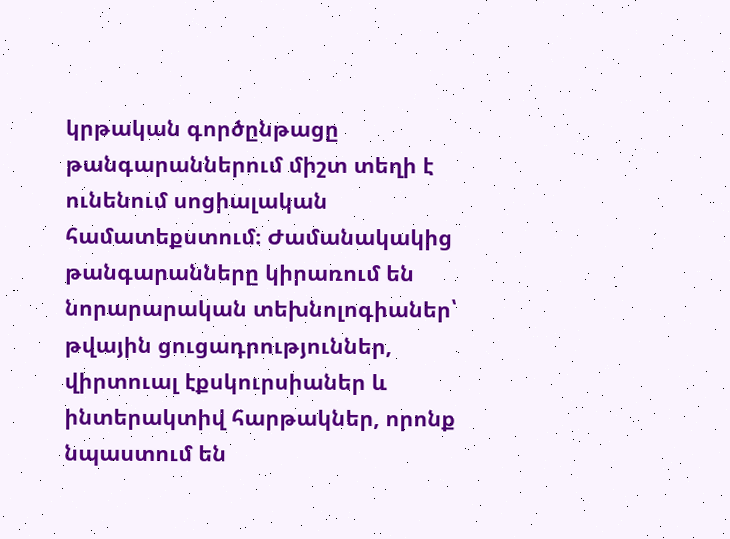կրթական գործընթացը թանգարաններում միշտ տեղի է ունենում սոցիալական համատեքստում։ Ժամանակակից թանգարանները կիրառում են նորարարական տեխնոլոգիաներ՝ թվային ցուցադրություններ, վիրտուալ էքսկուրսիաներ և ինտերակտիվ հարթակներ, որոնք նպաստում են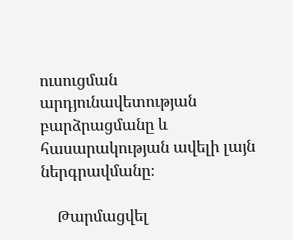ուսուցման արդյունավետության բարձրացմանը և հասարակության ավելի լայն ներգրավմանը։

    Թարմացվել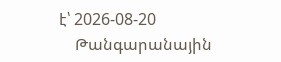է՝ 2026-08-20
    Թանգարանային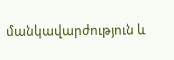մանկավարժություն և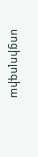սոցիոլոգիա